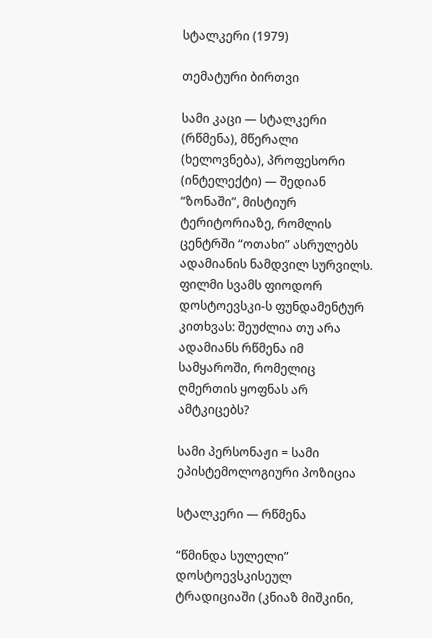სტალკერი (1979)

თემატური ბირთვი

სამი კაცი — სტალკერი (რწმენა), მწერალი (ხელოვნება), პროფესორი (ინტელექტი) — შედიან “ზონაში”, მისტიურ ტერიტორიაზე, რომლის ცენტრში “ოთახი” ასრულებს ადამიანის ნამდვილ სურვილს. ფილმი სვამს ფიოდორ დოსტოევსკი-ს ფუნდამენტურ კითხვას: შეუძლია თუ არა ადამიანს რწმენა იმ სამყაროში, რომელიც ღმერთის ყოფნას არ ამტკიცებს?

სამი პერსონაჟი = სამი ეპისტემოლოგიური პოზიცია

სტალკერი — რწმენა

“წმინდა სულელი” დოსტოევსკისეულ ტრადიციაში (კნიაზ მიშკინი,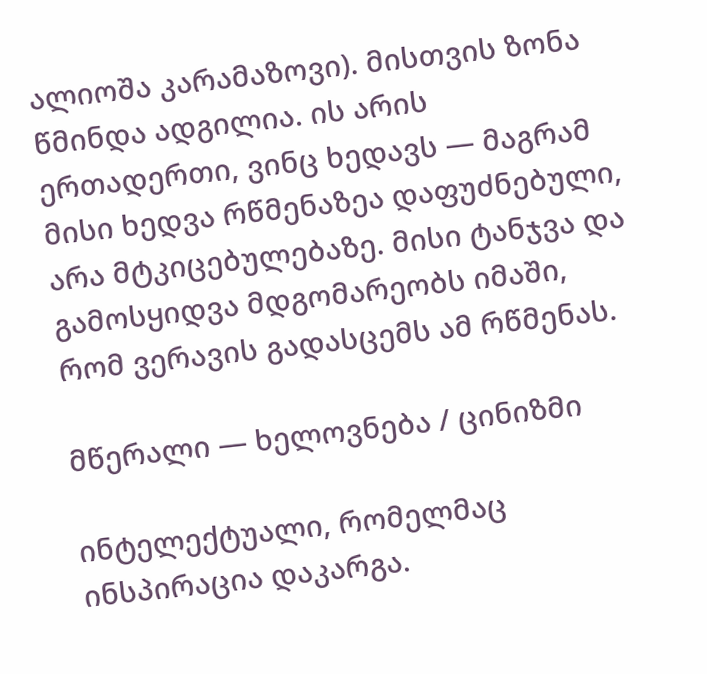ალიოშა კარამაზოვი). მისთვის ზონა წმინდა ადგილია. ის არის ერთადერთი, ვინც ხედავს — მაგრამ მისი ხედვა რწმენაზეა დაფუძნებული, არა მტკიცებულებაზე. მისი ტანჯვა და გამოსყიდვა მდგომარეობს იმაში, რომ ვერავის გადასცემს ამ რწმენას.

მწერალი — ხელოვნება / ცინიზმი

ინტელექტუალი, რომელმაც ინსპირაცია დაკარგა.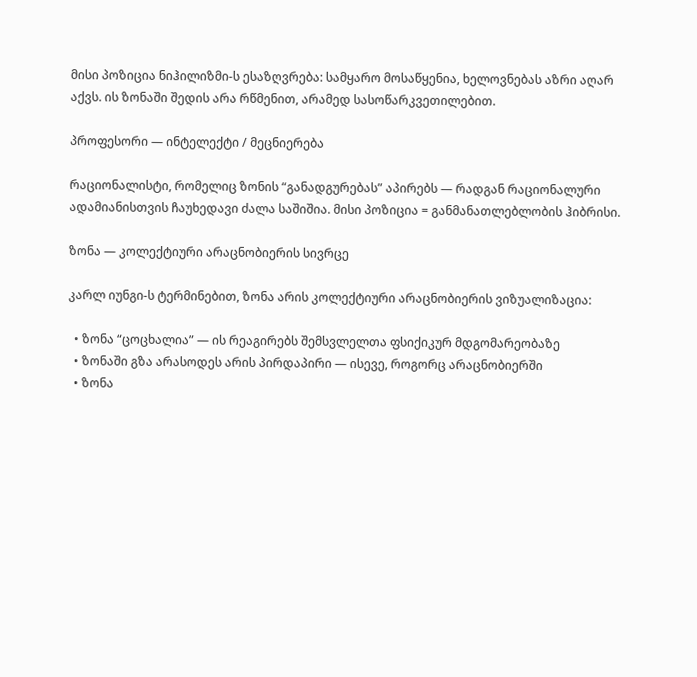მისი პოზიცია ნიჰილიზმი-ს ესაზღვრება: სამყარო მოსაწყენია, ხელოვნებას აზრი აღარ აქვს. ის ზონაში შედის არა რწმენით, არამედ სასოწარკვეთილებით.

პროფესორი — ინტელექტი / მეცნიერება

რაციონალისტი, რომელიც ზონის “განადგურებას” აპირებს — რადგან რაციონალური ადამიანისთვის ჩაუხედავი ძალა საშიშია. მისი პოზიცია = განმანათლებლობის ჰიბრისი.

ზონა — კოლექტიური არაცნობიერის სივრცე

კარლ იუნგი-ს ტერმინებით, ზონა არის კოლექტიური არაცნობიერის ვიზუალიზაცია:

  • ზონა “ცოცხალია” — ის რეაგირებს შემსვლელთა ფსიქიკურ მდგომარეობაზე
  • ზონაში გზა არასოდეს არის პირდაპირი — ისევე, როგორც არაცნობიერში
  • ზონა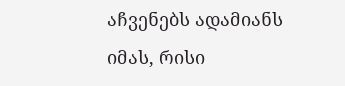აჩვენებს ადამიანს იმას, რისი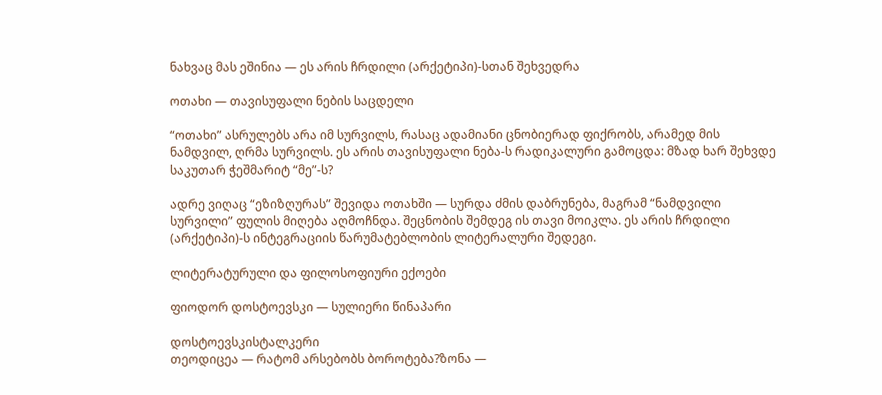ნახვაც მას ეშინია — ეს არის ჩრდილი (არქეტიპი)-სთან შეხვედრა

ოთახი — თავისუფალი ნების საცდელი

“ოთახი” ასრულებს არა იმ სურვილს, რასაც ადამიანი ცნობიერად ფიქრობს, არამედ მის ნამდვილ, ღრმა სურვილს. ეს არის თავისუფალი ნება-ს რადიკალური გამოცდა: მზად ხარ შეხვდე საკუთარ ჭეშმარიტ “მე”-ს?

ადრე ვიღაც “ეზიზღურას” შევიდა ოთახში — სურდა ძმის დაბრუნება, მაგრამ “ნამდვილი სურვილი” ფულის მიღება აღმოჩნდა. შეცნობის შემდეგ ის თავი მოიკლა. ეს არის ჩრდილი (არქეტიპი)-ს ინტეგრაციის წარუმატებლობის ლიტერალური შედეგი.

ლიტერატურული და ფილოსოფიური ექოები

ფიოდორ დოსტოევსკი — სულიერი წინაპარი

დოსტოევსკისტალკერი
თეოდიცეა — რატომ არსებობს ბოროტება?ზონა —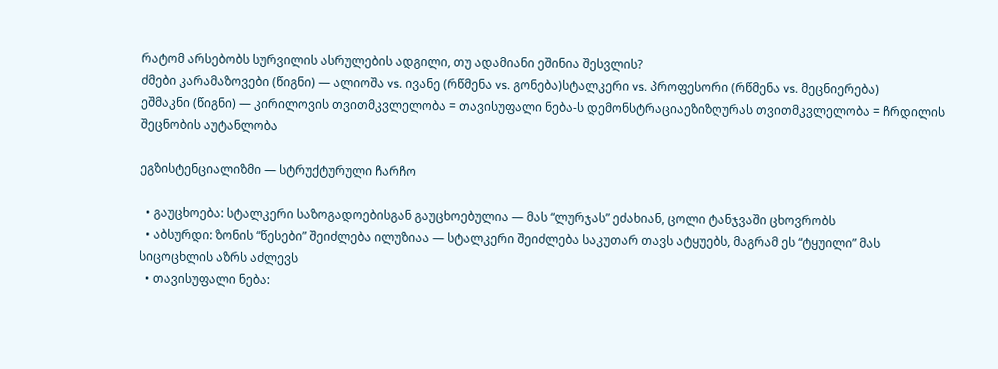რატომ არსებობს სურვილის ასრულების ადგილი, თუ ადამიანი ეშინია შესვლის?
ძმები კარამაზოვები (წიგნი) — ალიოშა vs. ივანე (რწმენა vs. გონება)სტალკერი vs. პროფესორი (რწმენა vs. მეცნიერება)
ეშმაკნი (წიგნი) — კირილოვის თვითმკვლელობა = თავისუფალი ნება-ს დემონსტრაციაეზიზღურას თვითმკვლელობა = ჩრდილის შეცნობის აუტანლობა

ეგზისტენციალიზმი — სტრუქტურული ჩარჩო

  • გაუცხოება: სტალკერი საზოგადოებისგან გაუცხოებულია — მას “ლურჯას” ეძახიან, ცოლი ტანჯვაში ცხოვრობს
  • აბსურდი: ზონის “წესები” შეიძლება ილუზიაა — სტალკერი შეიძლება საკუთარ თავს ატყუებს, მაგრამ ეს “ტყუილი” მას სიცოცხლის აზრს აძლევს
  • თავისუფალი ნება: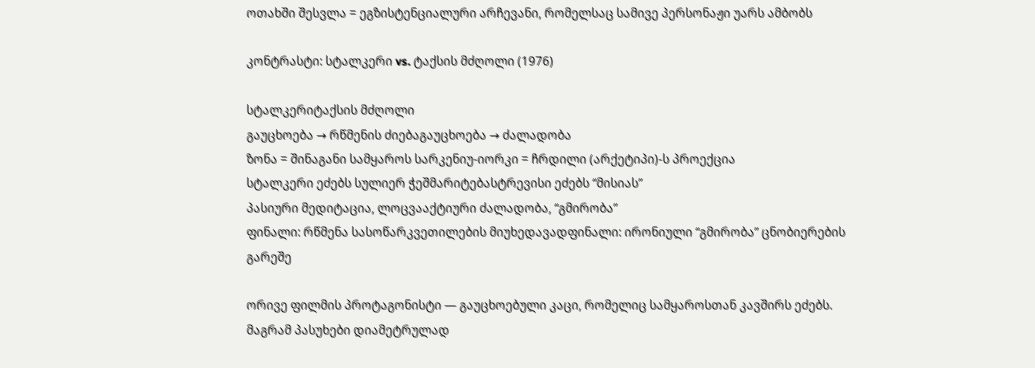ოთახში შესვლა = ეგზისტენციალური არჩევანი, რომელსაც სამივე პერსონაჟი უარს ამბობს

კონტრასტი: სტალკერი vs. ტაქსის მძღოლი (1976)

სტალკერიტაქსის მძღოლი
გაუცხოება → რწმენის ძიებაგაუცხოება → ძალადობა
ზონა = შინაგანი სამყაროს სარკენიუ-იორკი = ჩრდილი (არქეტიპი)-ს პროექცია
სტალკერი ეძებს სულიერ ჭეშმარიტებასტრევისი ეძებს “მისიას”
პასიური მედიტაცია, ლოცვააქტიური ძალადობა, “გმირობა”
ფინალი: რწმენა სასოწარკვეთილების მიუხედავადფინალი: ირონიული “გმირობა” ცნობიერების გარეშე

ორივე ფილმის პროტაგონისტი — გაუცხოებული კაცი, რომელიც სამყაროსთან კავშირს ეძებს. მაგრამ პასუხები დიამეტრულად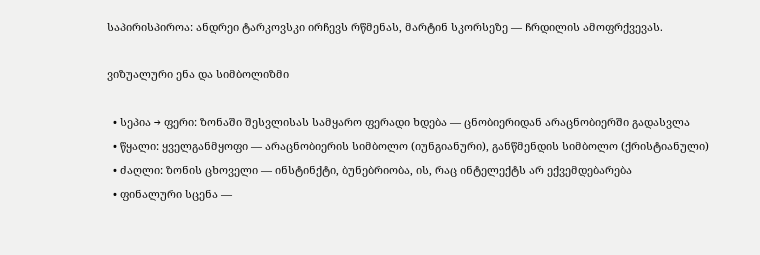საპირისპიროა: ანდრეი ტარკოვსკი ირჩევს რწმენას, მარტინ სკორსეზე — ჩრდილის ამოფრქვევას.

ვიზუალური ენა და სიმბოლიზმი

  • სეპია → ფერი: ზონაში შესვლისას სამყარო ფერადი ხდება — ცნობიერიდან არაცნობიერში გადასვლა
  • წყალი: ყველგანმყოფი — არაცნობიერის სიმბოლო (იუნგიანური), განწმენდის სიმბოლო (ქრისტიანული)
  • ძაღლი: ზონის ცხოველი — ინსტინქტი, ბუნებრიობა, ის, რაც ინტელექტს არ ექვემდებარება
  • ფინალური სცენა —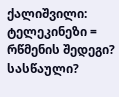ქალიშვილი: ტელეკინეზი = რწმენის შედეგი? სასწაული?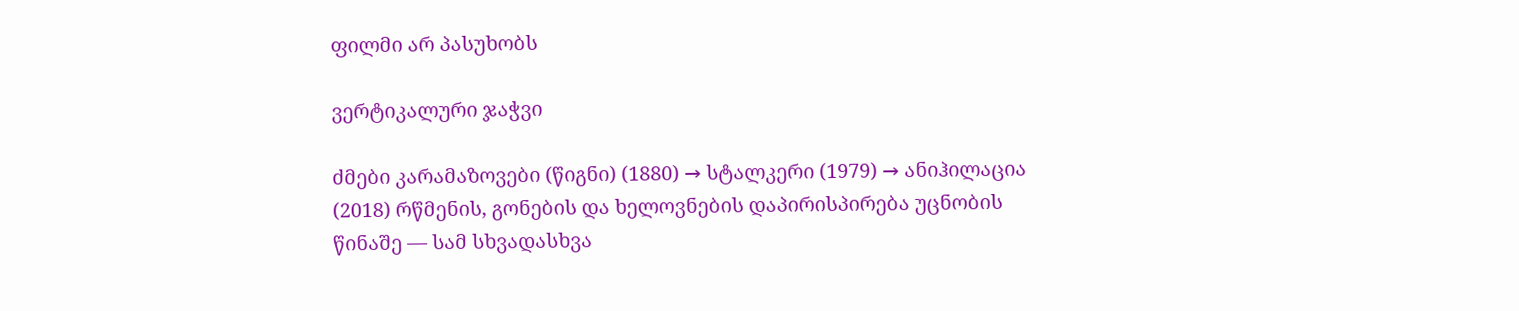ფილმი არ პასუხობს

ვერტიკალური ჯაჭვი

ძმები კარამაზოვები (წიგნი) (1880) → სტალკერი (1979) → ანიჰილაცია (2018) რწმენის, გონების და ხელოვნების დაპირისპირება უცნობის წინაშე — სამ სხვადასხვა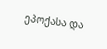ეპოქასა და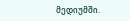მედიუმში.